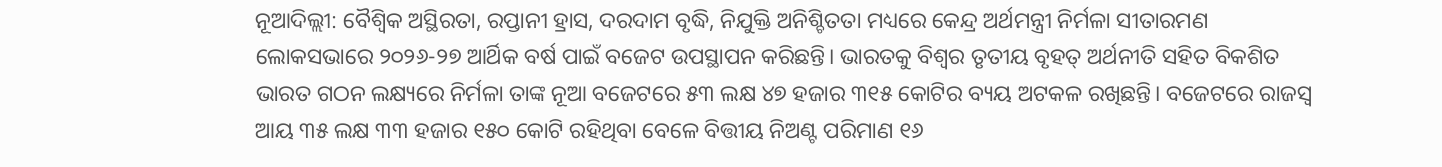ନୂଆଦିଲ୍ଲୀ: ବୈଶ୍ୱିକ ଅସ୍ଥିରତା, ରପ୍ତାନୀ ହ୍ରାସ, ଦରଦାମ ବୃଦ୍ଧି, ନିଯୁକ୍ତି ଅନିଶ୍ଚିତତା ମଧ୍ୟରେ କେନ୍ଦ୍ର ଅର୍ଥମନ୍ତ୍ରୀ ନିର୍ମଳା ସୀତାରମଣ ଲୋକସଭାରେ ୨୦୨୬-୨୭ ଆର୍ଥିକ ବର୍ଷ ପାଇଁ ବଜେଟ ଉପସ୍ଥାପନ କରିଛନ୍ତି। ଭାରତକୁ ବିଶ୍ବର ତୃତୀୟ ବୃହତ୍ ଅର୍ଥନୀତି ସହିତ ବିକଶିତ ଭାରତ ଗଠନ ଲକ୍ଷ୍ୟରେ ନିର୍ମଳା ତାଙ୍କ ନୂଆ ବଜେଟରେ ୫୩ ଲକ୍ଷ ୪୭ ହଜାର ୩୧୫ କୋଟିର ବ୍ୟୟ ଅଟକଳ ରଖିଛନ୍ତି। ବଜେଟରେ ରାଜସ୍ବ ଆୟ ୩୫ ଲକ୍ଷ ୩୩ ହଜାର ୧୫୦ କୋଟି ରହିଥିବା ବେଳେ ବିତ୍ତୀୟ ନିଅଣ୍ଟ ପରିମାଣ ୧୬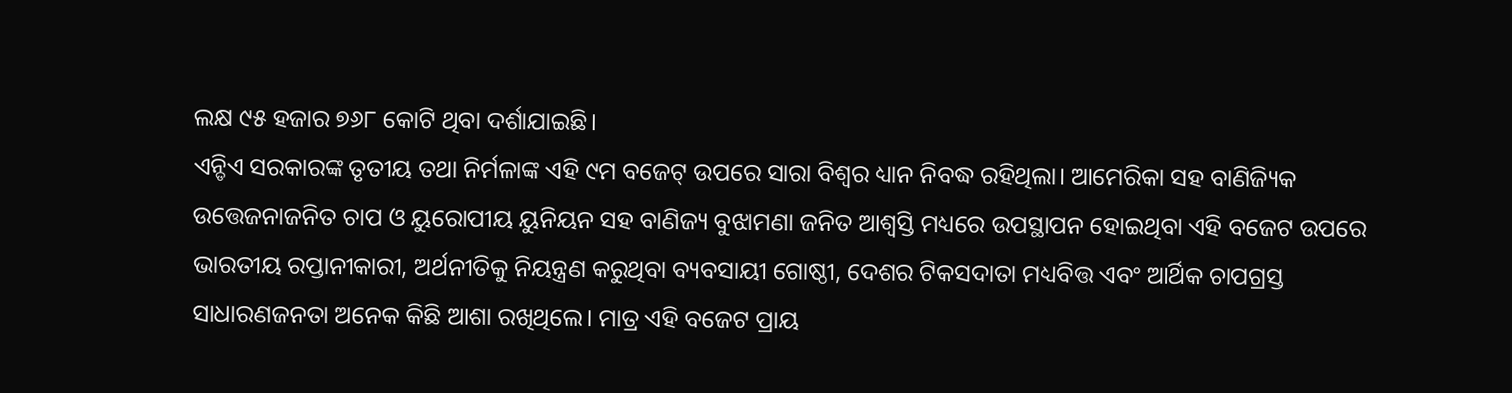ଲକ୍ଷ ୯୫ ହଜାର ୭୬୮ କୋଟି ଥିବା ଦର୍ଶାଯାଇଛି।
ଏନ୍ଡିଏ ସରକାରଙ୍କ ତୃତୀୟ ତଥା ନିର୍ମଳାଙ୍କ ଏହି ୯ମ ବଜେଟ୍ ଉପରେ ସାରା ବିଶ୍ୱର ଧ୍ୟାନ ନିବଦ୍ଧ ରହିଥିଲା। ଆମେରିକା ସହ ବାଣିଜ୍ୟିକ ଉତ୍ତେଜନାଜନିତ ଚାପ ଓ ୟୁରୋପୀୟ ୟୁନିୟନ ସହ ବାଣିଜ୍ୟ ବୁଝାମଣା ଜନିତ ଆଶ୍ୱସ୍ତି ମଧ୍ୟରେ ଉପସ୍ଥାପନ ହୋଇଥିବା ଏହି ବଜେଟ ଉପରେ ଭାରତୀୟ ରପ୍ତାନୀକାରୀ, ଅର୍ଥନୀତିକୁ ନିୟନ୍ତ୍ରଣ କରୁଥିବା ବ୍ୟବସାୟୀ ଗୋଷ୍ଠୀ, ଦେଶର ଟିକସଦାତା ମଧ୍ୟବିତ୍ତ ଏବଂ ଆର୍ଥିକ ଚାପଗ୍ରସ୍ତ ସାଧାରଣଜନତା ଅନେକ କିଛି ଆଶା ରଖିଥିଲେ। ମାତ୍ର ଏହି ବଜେଟ ପ୍ରାୟ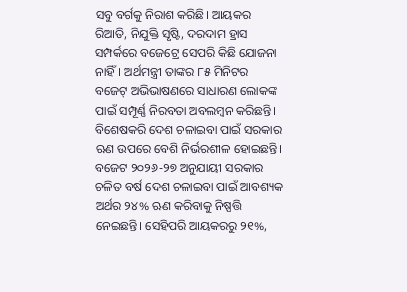ସବୁ ବର୍ଗକୁ ନିରାଶ କରିଛି। ଆୟକର ରିଆତି, ନିଯୁକ୍ତି ସୃଷ୍ଟି, ଦରଦାମ ହ୍ରାସ ସମ୍ପର୍କରେ ବଜେଟ୍ରେ ସେପରି କିଛି ଯୋଜନା ନାହିଁ। ଅର୍ଥମନ୍ତ୍ରୀ ତାଙ୍କର ୮୫ ମିନିଟର ବଜେଟ୍ ଅଭିଭାଷଣରେ ସାଧାରଣ ଲୋକଙ୍କ ପାଇଁ ସମ୍ପୂର୍ଣ୍ଣ ନିରବତା ଅବଲମ୍ବନ କରିଛନ୍ତି। ବିଶେଷକରି ଦେଶ ଚଳାଇବା ପାଇଁ ସରକାର ଋଣ ଉପରେ ବେଶି ନିର୍ଭରଶୀଳ ହୋଇଛନ୍ତି। ବଜେଟ ୨୦୨୬-୨୭ ଅନୁଯାୟୀ ସରକାର ଚଳିତ ବର୍ଷ ଦେଶ ଚଳାଇବା ପାଇଁ ଆବଶ୍ୟକ ଅର୍ଥର ୨୪% ଋଣ କରିବାକୁ ନିଷ୍ପତ୍ତି ନେଇଛନ୍ତି। ସେହିପରି ଆୟକରରୁ ୨୧%,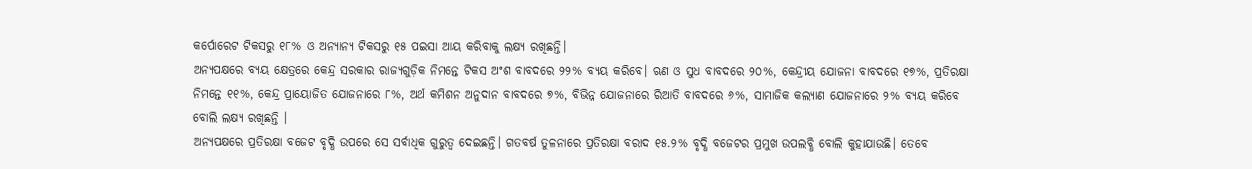କର୍ପୋରେଟ ଟିକସରୁ ୧୮% ଓ ଅନ୍ୟାନ୍ୟ ଟିକସରୁ ୧୫ ପଇସା ଆୟ କରିବାକୁ ଲକ୍ଷ୍ୟ ରଖିଛନ୍ତି।
ଅନ୍ୟପକ୍ଷରେ ବ୍ୟୟ କ୍ଷେତ୍ରରେ କେନ୍ଦ୍ର ସରକାର ରାଜ୍ୟଗୁଡ଼ିକ ନିମନ୍ତେ ଟିକସ ଅଂଶ ବାବଦରେ ୨୨% ବ୍ୟୟ କରିବେ। ଋଣ ଓ ସୁଧ ବାବଦରେ ୨୦%, କେନ୍ଦ୍ରୀୟ ଯୋଜନା ବାବଦରେ ୧୭%, ପ୍ରତିରକ୍ଷା ନିମନ୍ତେ ୧୧%, କେନ୍ଦ୍ର ପ୍ରାୟୋଜିତ ଯୋଜନାରେ ୮%, ଅର୍ଥ କମିଶନ ଅନୁଦାନ ବାବଦରେ ୭%, ବିଭିନ୍ନ ଯୋଜନାରେ ରିଆତି ବାବଦରେ ୬%, ସାମାଜିକ କଲ୍ୟାଣ ଯୋଜନାରେ ୨% ବ୍ୟୟ କରିବେ ବୋଲି ଲକ୍ଷ୍ୟ ରଖିଛନ୍ତି ।
ଅନ୍ୟପକ୍ଷରେ ପ୍ରତିରକ୍ଷା ବଜେଟ ବୃଦ୍ଧି ଉପରେ ସେ ସର୍ବାଧିକ ଗୁରୁତ୍ୱ ଦେଇଛନ୍ତି। ଗତବର୍ଷ ତୁଳନାରେ ପ୍ରତିରକ୍ଷା ବରାଦ ୧୫.୨% ବୃଦ୍ଧି ବଜେଟର ପ୍ରମୁଖ ଉପଲବ୍ଧି ବୋଲି କୁହାଯାଉଛି। ତେବେ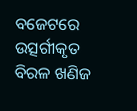ବଜେଟରେ ଉତ୍ସର୍ଗୀକୃତ ବିରଳ ଖଣିଜ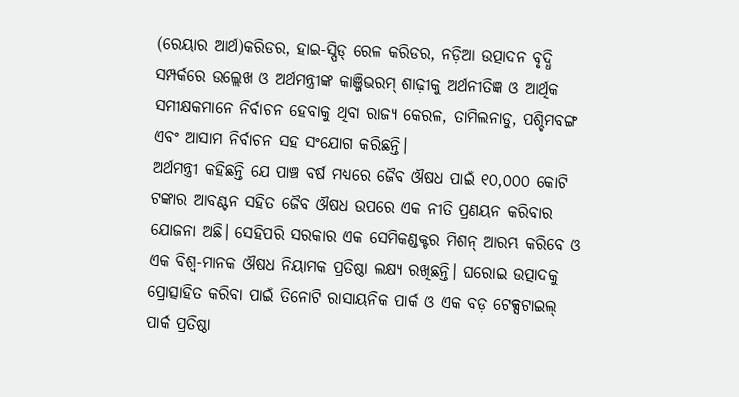(ରେୟାର ଆର୍ଥ)କରିଡର, ହାଇ-ସ୍ପିଡ୍ ରେଳ କରିଡର, ନଡ଼ିଆ ଉତ୍ପାଦନ ବୃଦ୍ଧି ସମ୍ପର୍କରେ ଉଲ୍ଲେଖ ଓ ଅର୍ଥମନ୍ତ୍ରୀଙ୍କ କାଞ୍ଜିଭରମ୍ ଶାଢ଼ୀକୁ ଅର୍ଥନୀତିଜ୍ଞ ଓ ଆର୍ଥିକ ସମୀକ୍ଷକମାନେ ନିର୍ବାଚନ ହେବାକୁ ଥିବା ରାଜ୍ୟ କେରଳ, ତାମିଲନାଡୁ, ପଶ୍ଚିମବଙ୍ଗ ଏବଂ ଆସାମ ନିର୍ବାଚନ ସହ ସଂଯୋଗ କରିଛନ୍ତି।
ଅର୍ଥମନ୍ତ୍ରୀ କହିଛନ୍ତି ଯେ ପାଞ୍ଚ ବର୍ଷ ମଧ୍ୟରେ ଜୈବ ଔଷଧ ପାଇଁ ୧୦,୦୦୦ କୋଟି ଟଙ୍କାର ଆବଣ୍ଟନ ସହିତ ଜୈବ ଔଷଧ ଉପରେ ଏକ ନୀତି ପ୍ରଣୟନ କରିବାର ଯୋଜନା ଅଛି। ସେହିପରି ସରକାର ଏକ ସେମିକଣ୍ଡକ୍ଟର ମିଶନ୍ ଆରମ୍ଭ କରିବେ ଓ ଏକ ବିଶ୍ୱ-ମାନକ ଔଷଧ ନିୟାମକ ପ୍ରତିଷ୍ଠା ଲକ୍ଷ୍ୟ ରଖିଛନ୍ତି। ଘରୋଇ ଉତ୍ପାଦକୁ ପ୍ରୋତ୍ସାହିତ କରିବା ପାଇଁ ତିନୋଟି ରାସାୟନିକ ପାର୍କ ଓ ଏକ ବଡ଼ ଟେକ୍ସଟାଇଲ୍ ପାର୍କ ପ୍ରତିଷ୍ଠା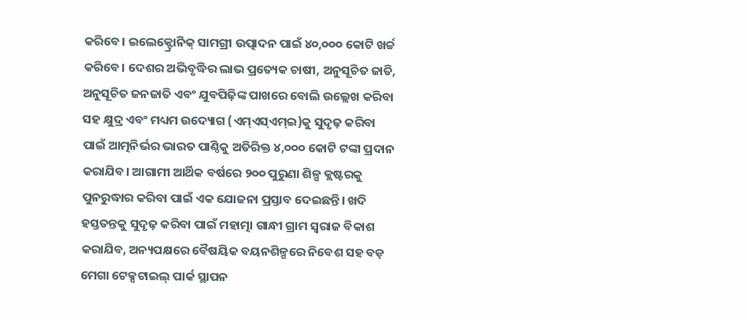କରିବେ। ଇଲେକ୍ଟ୍ରୋନିକ୍ ସାମଗ୍ରୀ ଉତ୍ପାଦନ ପାଇଁ ୪୦,୦୦୦ କୋଟି ଖର୍ଚ୍ଚ କରିବେ। ଦେଶର ଅଭିବୃଦ୍ଧିର ଲାଭ ପ୍ରତ୍ୟେକ ଚାଷୀ, ଅନୁସୂଚିତ ଜାତି, ଅନୁସୂଚିତ ଜନଜାତି ଏବଂ ଯୁବପିଢ଼ିଙ୍କ ପାଖରେ ବୋଲି ଉଲ୍ଲେଖ କରିବା ସହ କ୍ଷୁଦ୍ର ଏବଂ ମଧ୍ୟମ ଉଦ୍ୟୋଗ (ଏମ୍ଏସ୍ଏମ୍ଇ)କୁ ସୁଦୃଢ଼ କରିବା ପାଇଁ ଆତ୍ମନିର୍ଭର ଭାରତ ପାଣ୍ଠିକୁ ଅତିରିକ୍ତ ୪,୦୦୦ କୋଟି ଟଙ୍କା ପ୍ରଦାନ କରାଯିବ। ଆଗାମୀ ଆର୍ଥିକ ବର୍ଷରେ ୨୦୦ ପୁରୁଣା ଶିଳ୍ପ କ୍ଲଷ୍ଟରକୁ ପୁନରୁଦ୍ଧାର କରିବା ପାଇଁ ଏକ ଯୋଜନା ପ୍ରସ୍ତାବ ଦେଇଛନ୍ତି। ଖଦି ହସ୍ତତନ୍ତକୁ ସୁଦୃଢ଼ କରିବା ପାଇଁ ମହାତ୍ମା ଗାନ୍ଧୀ ଗ୍ରାମ ସ୍ୱରାଜ ବିକାଶ କରାଯିବ, ଅନ୍ୟପକ୍ଷରେ ବୈଷୟିକ ବୟନଶିଳ୍ପରେ ନିବେଶ ସହ ବଡ଼ ମେଗା ଟେକ୍ସଟାଇଲ୍ ପାର୍କ ସ୍ଥାପନ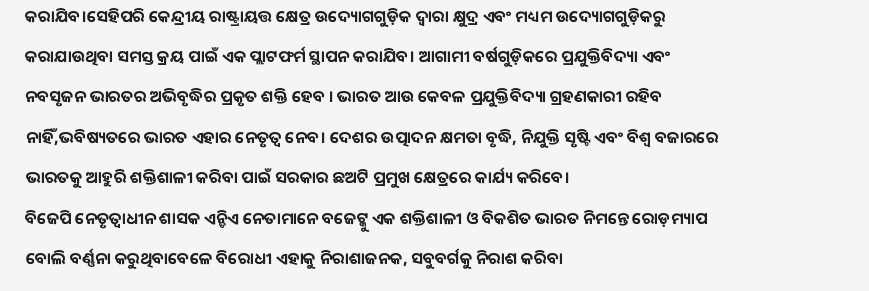କରାଯିବ।ସେହିପରି କେନ୍ଦ୍ରୀୟ ରାଷ୍ଟ୍ରାୟତ୍ତ କ୍ଷେତ୍ର ଉଦ୍ୟୋଗଗୁଡ଼ିକ ଦ୍ୱାରା କ୍ଷୁଦ୍ର ଏବଂ ମଧ୍ୟମ ଉଦ୍ୟୋଗଗୁଡ଼ିକରୁ କରାଯାଉଥିବା ସମସ୍ତ କ୍ରୟ ପାଇଁ ଏକ ପ୍ଲାଟଫର୍ମ ସ୍ଥାପନ କରାଯିବ। ଆଗାମୀ ବର୍ଷଗୁଡ଼ିକରେ ପ୍ରଯୁକ୍ତିବିଦ୍ୟା ଏବଂ ନବସୃଜନ ଭାରତର ଅଭିବୃଦ୍ଧିର ପ୍ରକୃତ ଶକ୍ତି ହେବ । ଭାରତ ଆଉ କେବଳ ପ୍ରଯୁକ୍ତିବିଦ୍ୟା ଗ୍ରହଣକାରୀ ରହିବ ନାହିଁ,ଭବିଷ୍ୟତରେ ଭାରତ ଏହାର ନେତୃତ୍ୱ ନେବ। ଦେଶର ଉତ୍ପାଦନ କ୍ଷମତା ବୃଦ୍ଧି, ନିଯୁକ୍ତି ସୃଷ୍ଟି ଏବଂ ବିଶ୍ୱ ବଜାରରେ ଭାରତକୁ ଆହୁରି ଶକ୍ତିଶାଳୀ କରିବା ପାଇଁ ସରକାର ଛଅଟି ପ୍ରମୁଖ କ୍ଷେତ୍ରରେ କାର୍ଯ୍ୟ କରିବେ।
ବିଜେପି ନେତୃତ୍ୱାଧୀନ ଶାସକ ଏନ୍ଡିଏ ନେତାମାନେ ବଜେଟ୍କୁ ଏକ ଶକ୍ତିଶାଳୀ ଓ ବିକଶିତ ଭାରତ ନିମନ୍ତେ ରୋଡ଼ମ୍ୟାପ ବୋଲି ବର୍ଣ୍ଣନା କରୁଥିବାବେଳେ ବିରୋଧୀ ଏହାକୁ ନିରାଶାଜନକ, ସବୁବର୍ଗକୁ ନିରାଶ କରିବା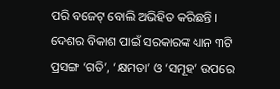ପରି ବଜେଟ୍ ବୋଲି ଅଭିହିତ କରିଛନ୍ତି । ଦେଶର ବିକାଶ ପାଇଁ ସରକାରଙ୍କ ଧ୍ୟାନ ୩ଟି ପ୍ରସଙ୍ଗ ‘ଗତି’, ‘କ୍ଷମତା’ ଓ ‘ସମୂହ’ ଉପରେ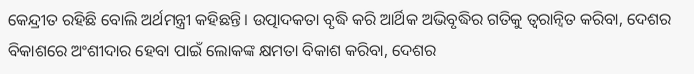କେନ୍ଦ୍ରୀତ ରହିଛି ବୋଲି ଅର୍ଥମନ୍ତ୍ରୀ କହିଛନ୍ତି। ଉତ୍ପାଦକତା ବୃଦ୍ଧି କରି ଆର୍ଥିକ ଅଭିବୃଦ୍ଧିର ଗତିକୁ ତ୍ୱରାନ୍ୱିତ କରିବା, ଦେଶର ବିକାଶରେ ଅଂଶୀଦାର ହେବା ପାଇଁ ଲୋକଙ୍କ କ୍ଷମତା ବିକାଶ କରିବା, ଦେଶର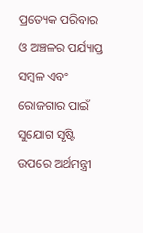ପ୍ରତ୍ୟେକ ପରିବାର ଓ ଅଞ୍ଚଳର ପର୍ଯ୍ୟାପ୍ତ ସମ୍ବଳ ଏବଂ ରୋଜଗାର ପାଇଁ ସୁଯୋଗ ସୃଷ୍ଟି ଉପରେ ଅର୍ଥମନ୍ତ୍ରୀ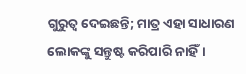ଗୁରୁତ୍ୱ ଦେଇଛନ୍ତି; ମାତ୍ର ଏହା ସାଧାରଣ ଲୋକଙ୍କୁ ସନ୍ତୁଷ୍ଟ କରିପାରି ନାହିଁ।